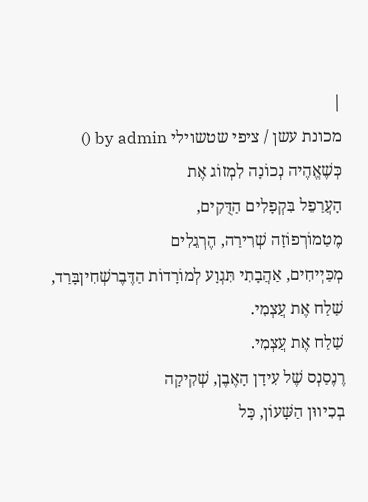|
מכונת עשן / ציפי שטשוילי by admin ()
כְּשֶׁאֱהֶיה נְכוֹנָה לִמְזוֹג אֶת
הָעֲרַפֵל בִּקְפָלִים הַדֻּקִים,
מֶטַמוֹרְפוֹזָה שְׁרִירַה, הֶרְגֵלִים
מְכַּיְיחִים, אַהֲבָתִי תִּגְוָע לְמוֹרָדוֹת הַדֶּבֶרשְׁחִיןבָּרַד,
שַׁלַח אֶת עֲצְמִי.
שַׁלַח אֶת עֲצְמִי.
רֶנֶסַנְס שֶׁל עִידָן הָאֶבֶן, שְׁקִיקָה
בְכִיווּן הַשָּׁעוֹן, כָּל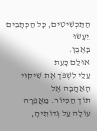הַתַּכְשִׁיטִים, כָּל הַכְּתָבִים יֵעָשׂוּ
בָּאֶבֶן.
אוּלַם כָּעֵת
עַלַי לִשְׁפֹּך אֶת שִׁיקוּי הָאַהֲבָה אֶל
תּוֹך הַכִּיוֹר. מַאֲפֵרָה עוֹלָה עַל גְּדוֹתֵיהָ,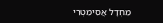מֵחְדָל אֲסִימֵטְרִי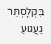בִּקְלָסְתֵּר גַעֲגוּעַ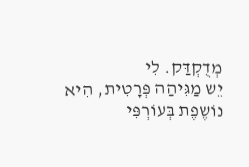מְדֻקְדַּק. לִי
יֵש מַגִּיהַה פְּרָטִית, הִיא
נוֹשֶפֶת בְּעוֹרְפִּי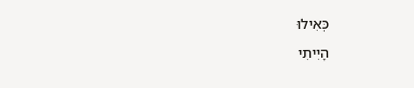כְּאִילוּ
הָיִיתִי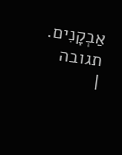אַבְקָנִים.
תגובה
|